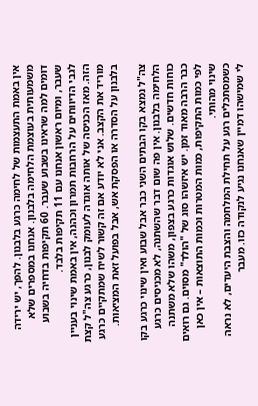אין באמת התעצמות של לחימה כרגע בלבנון. להפך, יש ירידה משמעותית בעוצמת הלחימה בלבנון. אנחנו במספרים שלא דומים למה שראינו בשבוע שעבר. 60 תקיפות בדחיה בשבוע שעבר, ומיום ראשון אנחנו עם 11 תקיפות בלבד.
לגבי הדיווחים על הרחבות תמרון וכהנה, אין באמת שינוי בעניין הזה. מאז הכניסה של אותה אוגדה לעומק לבנון, כרגע צה"ל קצת מוריד את הקצב. אני לא יודע אם זה קשור לשיח שמתקיים כרגע בלבנון על הסדרה או הפסקת אש, אבל בפועל זאת המציאות.

צה"ל נמצא בקו הבתים השני כבר אבל שבוע ואין שינוי כרגע בקו הלחימה בלבנון. אין פה שום דבר שהשתנה, לא מכניסים כרגע כוחות חדשים. שלוש אוגדות כרגע בצפון, משהו שלא משתנה כבר הרבה מאוד זמן. יש איזשהו סוג של "הולד" מסוים. גם רואים לפי כמות התקיפות, כמות המטרות וכמות התוצאות – אין כאן שינוי מהותי.
כשמסתכלים רגע על תחילת המלחמה והצבת היעדים, לא נראה לי שמישהו דמיין שאנחנו נגיע לנקודה כזו. מעבר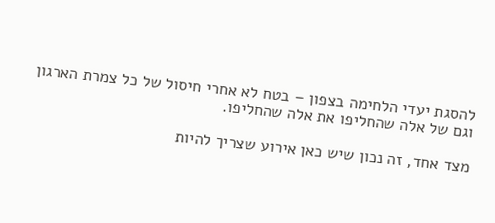להסגת יעדי הלחימה בצפון – בטח לא אחרי חיסול של כל צמרת הארגון וגם של אלה שהחליפו את אלה שהחליפו.

מצד אחד, זה נכון שיש כאן אירוע שצריך להיות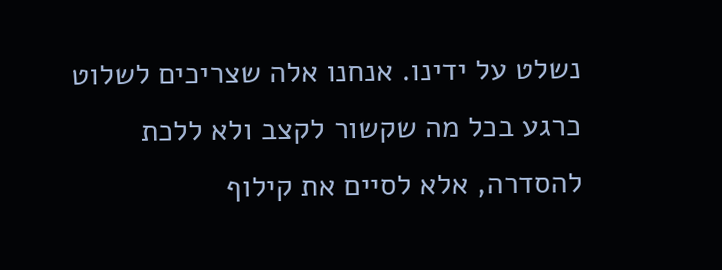נשלט על ידינו. אנחנו אלה שצריכים לשלוט כרגע בכל מה שקשור לקצב ולא ללכת להסדרה, אלא לסיים את קילוף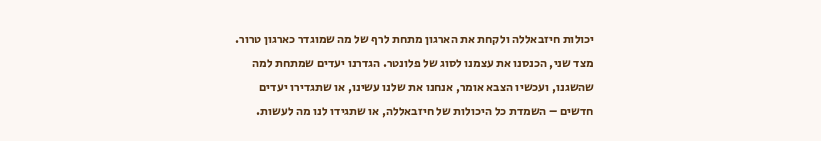יכולות חיזבאללה ולקחת את הארגון מתחת לרף של מה שמוגדר כארגון טרור.
מצד שני, הכנסנו את עצמנו לסוג של פלונטר. הגדרנו יעדים שמתחת למה שהשגנו, ועכשיו הצבא אומר, אנחנו את שלנו עשינו, או שתגדירו יעדים חדשים – השמדת כל היכולות של חיזבאללה, או שתגידו לנו מה לעשות.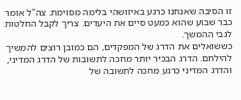זו הסיבה שאנחנו כרגע באיזושהי בלימה מסוימת. צה"ל אומר כבר שבוע שהוא כמעט סיים את היעדים. צריך לקבל החלטות לגבי ההמשך.
כששואלים את הדרג של המפקדים, הם כמובן רוצים להמשיך להילחם. הדרג הבכיר יותר מחכה לתשובות של הדרג המדיני, והדרג המדיני כרגע מחכה לתשובה של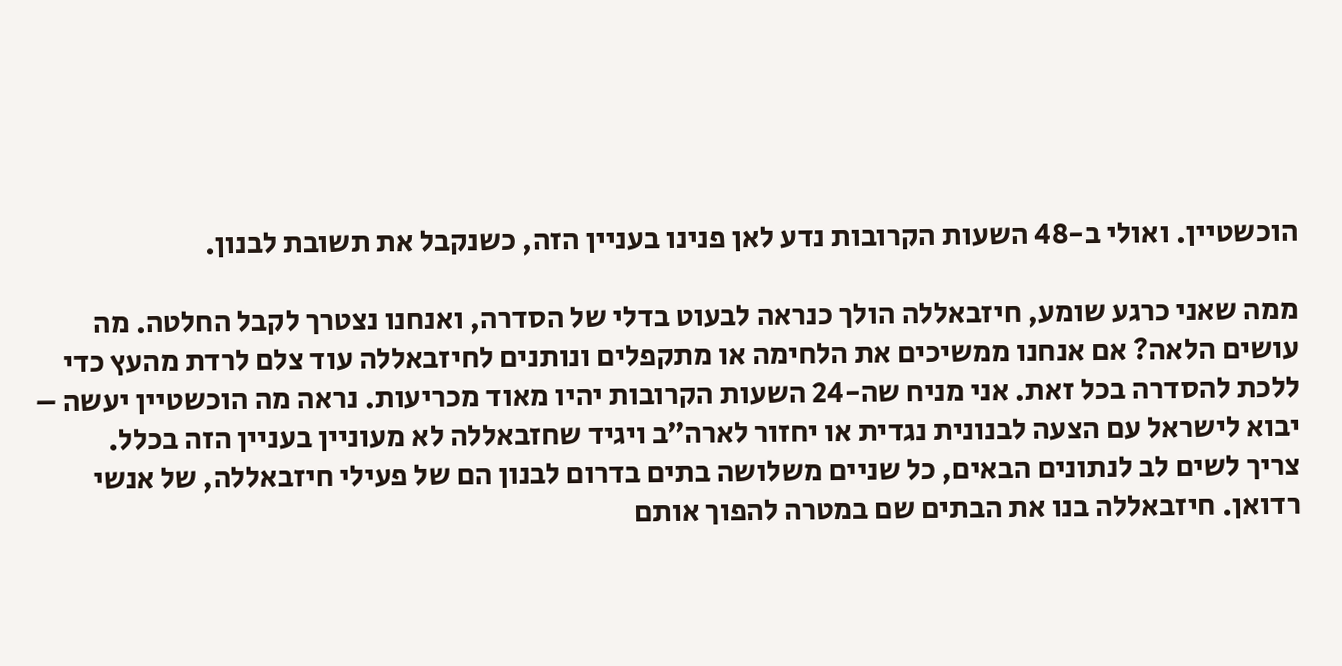הוכשטיין. ואולי ב-48 השעות הקרובות נדע לאן פנינו בעניין הזה, כשנקבל את תשובת לבנון.

ממה שאני כרגע שומע, חיזבאללה הולך כנראה לבעוט בדלי של הסדרה, ואנחנו נצטרך לקבל החלטה. מה עושים הלאה? אם אנחנו ממשיכים את הלחימה או מתקפלים ונותנים לחיזבאללה עוד צלם לרדת מהעץ כדי ללכת להסדרה בכל זאת. אני מניח שה-24 השעות הקרובות יהיו מאוד מכריעות. נראה מה הוכשטיין יעשה – יבוא לישראל עם הצעה לבנונית נגדית או יחזור לארה״ב ויגיד שחזבאללה לא מעוניין בעניין הזה בכלל.
צריך לשים לב לנתונים הבאים, כל שניים משלושה בתים בדרום לבנון הם של פעילי חיזבאללה, של אנשי רדואן. חיזבאללה בנו את הבתים שם במטרה להפוך אותם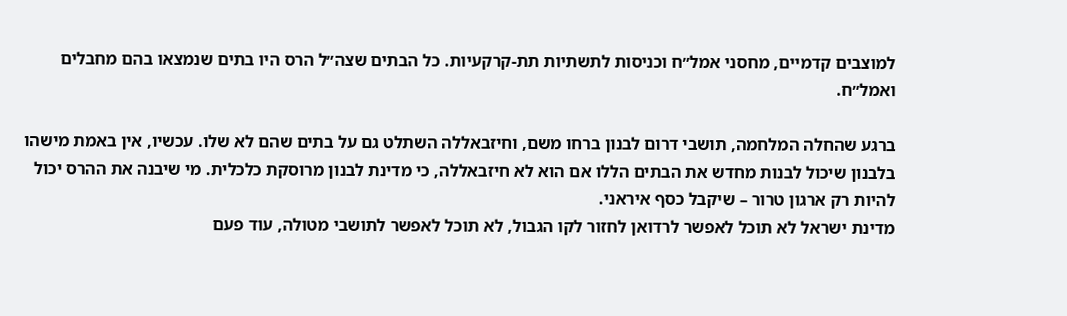למוצבים קדמיים, מחסני אמל״ח וכניסות לתשתיות תת-קרקעיות. כל הבתים שצה״ל הרס היו בתים שנמצאו בהם מחבלים ואמל״ח.

ברגע שהחלה המלחמה, תושבי דרום לבנון ברחו משם, וחיזבאללה השתלט גם על בתים שהם לא שלו. עכשיו, אין באמת מישהו בלבנון שיכול לבנות מחדש את הבתים הללו אם הוא לא חיזבאללה, כי מדינת לבנון מרוסקת כלכלית. מי שיבנה את ההרס יכול להיות רק ארגון טרור – שיקבל כסף איראני.
מדינת ישראל לא תוכל לאפשר לרדואן לחזור לקו הגבול, לא תוכל לאפשר לתושבי מטולה, עוד פעם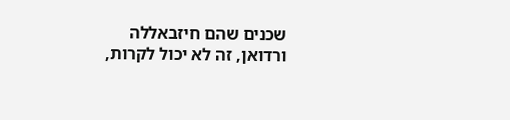שכנים שהם חיזבאללה ורדואן, זה לא יכול לקרות,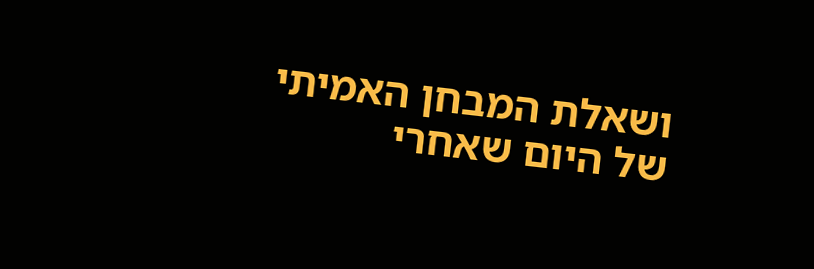ושאלת המבחן האמיתי של היום שאחרי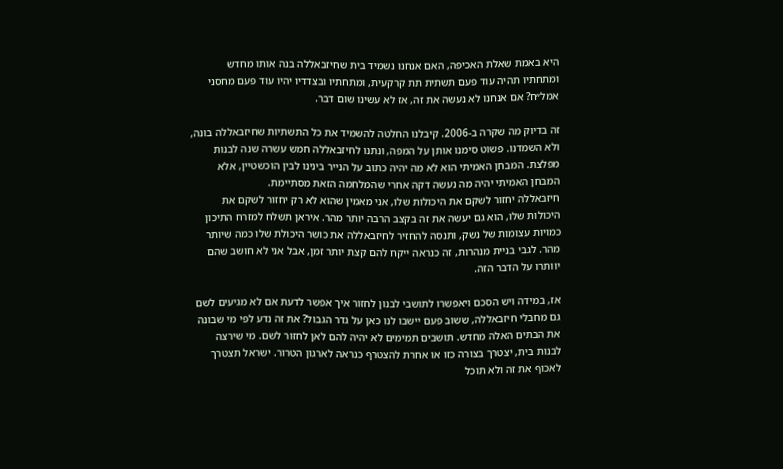היא באמת שאלת האכיפה, האם אנחנו נשמיד בית שחיזבאללה בנה אותו מחדש ומתחתיו תהיה עוד פעם תשתית תת קרקעית, ומתחתיו ובצדדיו יהיו עוד פעם מחסני אמל״ח? אם אנחנו לא נעשה את זה, אז לא עשינו שום דבר.

זה בדיוק מה שקרה ב-2006. קיבלנו החלטה להשמיד את כל התשתיות שחיזבאללה בונה, ולא השמדנו. פשוט סימנו אותן על המפה, ונתנו לחיזבאללה חמש עשרה שנה לבנות מפלצת. המבחן האמיתי הוא לא מה יהיה כתוב על הנייר בינינו לבין הוכשטיין, אלא המבחן האמיתי יהיה מה נעשה דקה אחרי שהמלחמה הזאת מסתיימת.
חיזבאללה יחזור לשקם את היכולות שלו, אני מאמין שהוא לא רק יחזור לשקם את היכולות שלו, הוא גם יעשה את זה בקצב הרבה יותר מהר. איראן תשלח למזרח התיכון כמויות עצומות של נשק, ותנסה להחזיר לחיזבאללה את כושר היכולת שלו כמה שיותר מהר. לגבי בניית מנהרות, זה כנראה ייקח להם קצת יותר זמן, אבל אני לא חושב שהם יוותרו על הדבר הזה.

אז, במידה ויש הסכם ויאפשרו לתושבי לבנון לחזור איך אפשר לדעת אם לא מגיעים לשם גם מחבלי חיזבאללה, ששוב פעם יישבו לנו כאן על גדר הגבול? את זה נדע לפי מי שבונה את הבתים האלה מחדש. תושבים תמימים לא יהיה להם לאן לחזור לשם. מי שירצה לבנות בית, יצטרך בצורה כזו או אחרת להצטרף כנראה לארגון הטרור. ישראל תצטרך לאכוף את זה ולא תוכל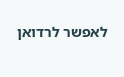לאפשר לרדואן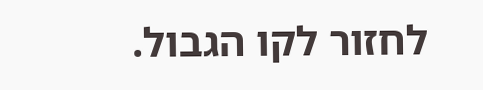לחזור לקו הגבול.